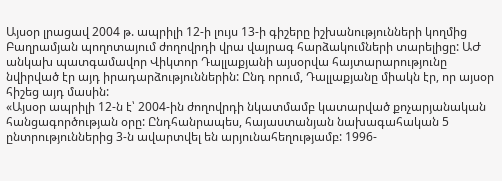Այսօր լրացավ 2004 թ. ապրիլի 12-ի լույս 13-ի գիշերը իշխանությունների կողմից Բաղրամյան պողոտայում ժողովրդի վրա վայրագ հարձակումների տարելիցը: ԱԺ անկախ պատգամավոր Վիկտոր Դալլաքյանի այսօրվա հայտարարությունը նվիրված էր այդ իրադարձություններին: Ընդ որում, Դալլաքյանը միակն էր, որ այսօր հիշեց այդ մասին:
«Այսօր ապրիլի 12-ն է՝ 2004-ին ժողովրդի նկատմամբ կատարված քոչարյանական հանցագործության օրը: Ընդհանրապես, հայաստանյան նախագահական 5 ընտրություններից 3-ն ավարտվել են արյունահեղությամբ: 1996-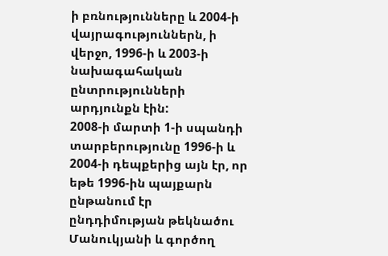ի բռնությունները և 2004-ի վայրագություններն, ի վերջո, 1996-ի և 2003-ի նախագահական ընտրությունների արդյունքն էին:
2008-ի մարտի 1-ի սպանդի տարբերությունը 1996-ի և 2004-ի դեպքերից այն էր, որ եթե 1996-ին պայքարն ընթանում էր ընդդիմության թեկնածու Մանուկյանի և գործող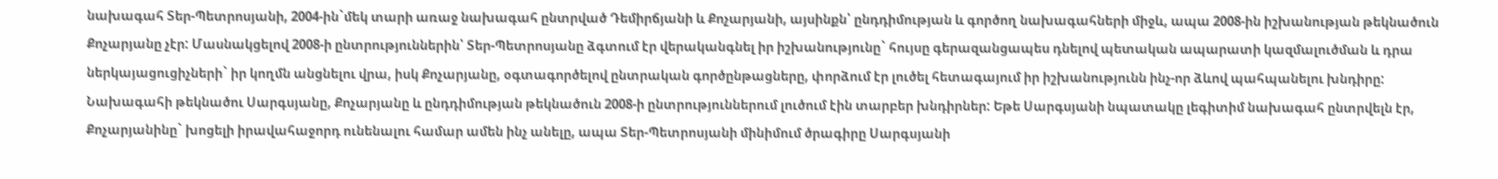նախագահ Տեր-Պետրոսյանի, 2004-ին`մեկ տարի առաջ նախագահ ընտրված Դեմիրճյանի և Քոչարյանի, այսինքն՝ ընդդիմության և գործող նախագահների միջև, ապա 2008-ին իշխանության թեկնածուն Քոչարյանը չէր: Մասնակցելով 2008-ի ընտրություններին՝ Տեր-Պետրոսյանը ձգտում էր վերականգնել իր իշխանությունը` հույսը գերազանցապես դնելով պետական ապարատի կազմալուծման և դրա ներկայացուցիչների` իր կողմն անցնելու վրա, իսկ Քոչարյանը, օգտագործելով ընտրական գործընթացները, փորձում էր լուծել հետագայում իր իշխանությունն ինչ-որ ձևով պահպանելու խնդիրը:
Նախագահի թեկնածու Սարգսյանը, Քոչարյանը և ընդդիմության թեկնածուն 2008-ի ընտրություններում լուծում էին տարբեր խնդիրներ: Եթե Սարգսյանի նպատակը լեգիտիմ նախագահ ընտրվելն էր, Քոչարյանինը` խոցելի իրավահաջորդ ունենալու համար ամեն ինչ անելը, ապա Տեր-Պետրոսյանի մինիմում ծրագիրը Սարգսյանի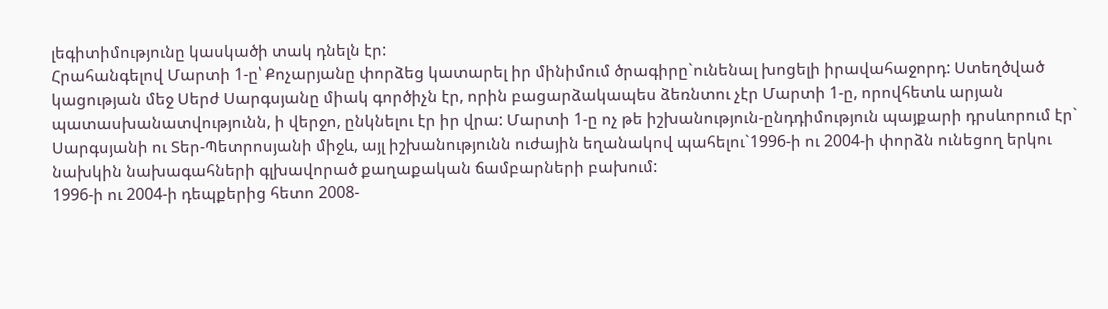լեգիտիմությունը կասկածի տակ դնելն էր:
Հրահանգելով Մարտի 1-ը՝ Քոչարյանը փորձեց կատարել իր մինիմում ծրագիրը`ունենալ խոցելի իրավահաջորդ: Ստեղծված կացության մեջ Սերժ Սարգսյանը միակ գործիչն էր, որին բացարձակապես ձեռնտու չէր Մարտի 1-ը, որովհետև արյան պատասխանատվությունն, ի վերջո, ընկնելու էր իր վրա: Մարտի 1-ը ոչ թե իշխանություն-ընդդիմություն պայքարի դրսևորում էր` Սարգսյանի ու Տեր-Պետրոսյանի միջև, այլ իշխանությունն ուժային եղանակով պահելու`1996-ի ու 2004-ի փորձն ունեցող երկու նախկին նախագահների գլխավորած քաղաքական ճամբարների բախում:
1996-ի ու 2004-ի դեպքերից հետո 2008-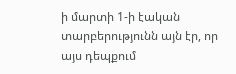ի մարտի 1-ի էական տարբերությունն այն էր, որ այս դեպքում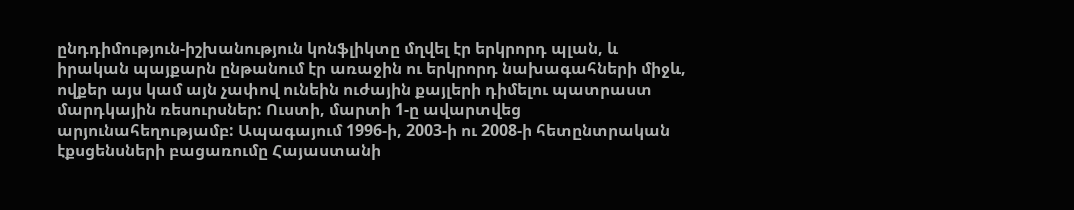ընդդիմություն-իշխանություն կոնֆլիկտը մղվել էր երկրորդ պլան, և իրական պայքարն ընթանում էր առաջին ու երկրորդ նախագահների միջև, ովքեր այս կամ այն չափով ունեին ուժային քայլերի դիմելու պատրաստ մարդկային ռեսուրսներ: Ուստի, մարտի 1-ը ավարտվեց արյունահեղությամբ: Ապագայում 1996-ի, 2003-ի ու 2008-ի հետընտրական էքսցենսների բացառումը Հայաստանի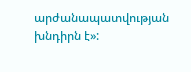արժանապատվության խնդիրն է»: